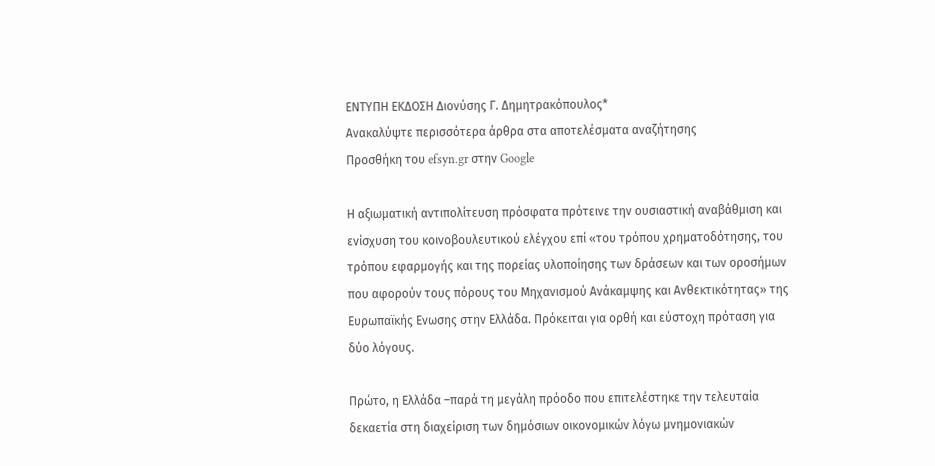ΕΝΤΥΠΗ ΕΚΔΟΣΗ Διονύσης Γ. Δημητρακόπουλος*
Ανακαλύψτε περισσότερα άρθρα στα αποτελέσματα αναζήτησης
Προσθήκη του efsyn.gr στην Google

Η αξιωματική αντιπολίτευση πρόσφατα πρότεινε την ουσιαστική αναβάθμιση και ενίσχυση του κοινοβουλευτικού ελέγχου επί «του τρόπου χρηματοδότησης, του τρόπου εφαρμογής και της πορείας υλοποίησης των δράσεων και των οροσήμων που αφορούν τους πόρους του Μηχανισμού Ανάκαμψης και Ανθεκτικότητας» της Ευρωπαϊκής Ενωσης στην Ελλάδα. Πρόκειται για ορθή και εύστοχη πρόταση για δύο λόγους.

Πρώτο, η Ελλάδα –παρά τη μεγάλη πρόοδο που επιτελέστηκε την τελευταία δεκαετία στη διαχείριση των δημόσιων οικονομικών λόγω μνημονιακών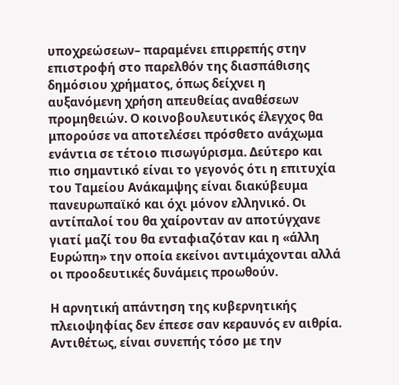υποχρεώσεων– παραμένει επιρρεπής στην επιστροφή στο παρελθόν της διασπάθισης δημόσιου χρήματος, όπως δείχνει η αυξανόμενη χρήση απευθείας αναθέσεων προμηθειών. Ο κοινοβουλευτικός έλεγχος θα μπορούσε να αποτελέσει πρόσθετο ανάχωμα ενάντια σε τέτοιο πισωγύρισμα. Δεύτερο και πιο σημαντικό είναι το γεγονός ότι η επιτυχία του Ταμείου Ανάκαμψης είναι διακύβευμα πανευρωπαϊκό και όχι μόνον ελληνικό. Οι αντίπαλοί του θα χαίρονταν αν αποτύγχανε γιατί μαζί του θα ενταφιαζόταν και η «άλλη Ευρώπη» την οποία εκείνοι αντιμάχονται αλλά οι προοδευτικές δυνάμεις προωθούν.

Η αρνητική απάντηση της κυβερνητικής πλειοψηφίας δεν έπεσε σαν κεραυνός εν αιθρία. Αντιθέτως, είναι συνεπής τόσο με την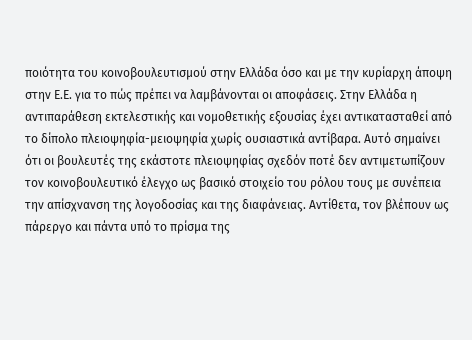ποιότητα του κοινοβουλευτισμού στην Ελλάδα όσο και με την κυρίαρχη άποψη στην Ε.Ε. για το πώς πρέπει να λαμβάνονται οι αποφάσεις. Στην Ελλάδα η αντιπαράθεση εκτελεστικής και νομοθετικής εξουσίας έχει αντικατασταθεί από το δίπολο πλειοψηφία-μειοψηφία χωρίς ουσιαστικά αντίβαρα. Αυτό σημαίνει ότι οι βουλευτές της εκάστοτε πλειοψηφίας σχεδόν ποτέ δεν αντιμετωπίζουν τον κοινοβουλευτικό έλεγχο ως βασικό στοιχείο του ρόλου τους με συνέπεια την απίσχνανση της λογοδοσίας και της διαφάνειας. Αντίθετα, τον βλέπουν ως πάρεργο και πάντα υπό το πρίσμα της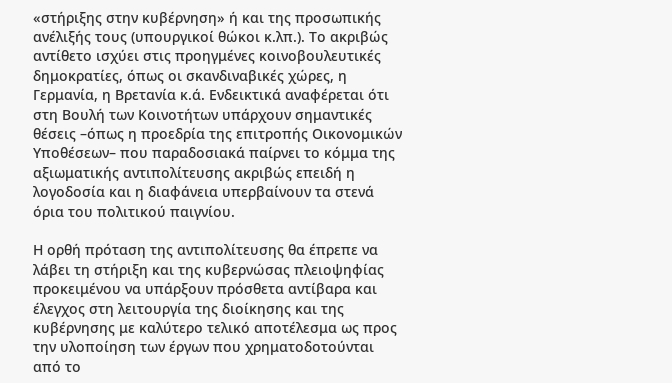«στήριξης στην κυβέρνηση» ή και της προσωπικής ανέλιξής τους (υπουργικοί θώκοι κ.λπ.). Το ακριβώς αντίθετο ισχύει στις προηγμένες κοινοβουλευτικές δημοκρατίες, όπως οι σκανδιναβικές χώρες, η Γερμανία, η Βρετανία κ.ά. Ενδεικτικά αναφέρεται ότι στη Βουλή των Κοινοτήτων υπάρχουν σημαντικές θέσεις –όπως η προεδρία της επιτροπής Οικονομικών Υποθέσεων– που παραδοσιακά παίρνει το κόμμα της αξιωματικής αντιπολίτευσης ακριβώς επειδή η λογοδοσία και η διαφάνεια υπερβαίνουν τα στενά όρια του πολιτικού παιγνίου.

Η ορθή πρόταση της αντιπολίτευσης θα έπρεπε να λάβει τη στήριξη και της κυβερνώσας πλειοψηφίας προκειμένου να υπάρξουν πρόσθετα αντίβαρα και έλεγχος στη λειτουργία της διοίκησης και της κυβέρνησης με καλύτερο τελικό αποτέλεσμα ως προς την υλοποίηση των έργων που χρηματοδοτούνται από το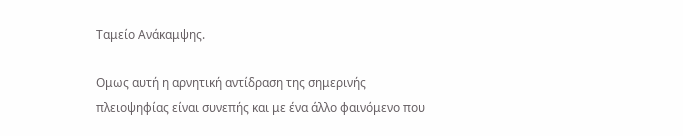Ταμείο Ανάκαμψης.

Ομως αυτή η αρνητική αντίδραση της σημερινής πλειοψηφίας είναι συνεπής και με ένα άλλο φαινόμενο που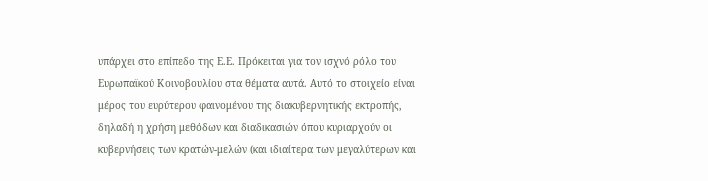υπάρχει στο επίπεδο της Ε.Ε. Πρόκειται για τον ισχνό ρόλο του Ευρωπαϊκού Κοινοβουλίου στα θέματα αυτά. Αυτό το στοιχείο είναι μέρος του ευρύτερου φαινομένου της διακυβερνητικής εκτροπής, δηλαδή η χρήση μεθόδων και διαδικασιών όπου κυριαρχούν οι κυβερνήσεις των κρατών-μελών (και ιδιαίτερα των μεγαλύτερων και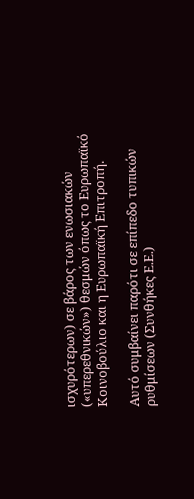ισχυρότερων) σε βάρος των ενωσιακών («υπερεθνικών») θεσμών όπως το Ευρωπαϊκό Κοινοβούλιο και η Ευρωπαϊκή Επιτροπή.

Αυτό συμβαίνει παρότι σε επίπεδο τυπικών ρυθμίσεων (Συνθήκες Ε.Ε.)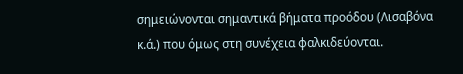σημειώνονται σημαντικά βήματα προόδου (Λισαβόνα κ.ά.) που όμως στη συνέχεια φαλκιδεύονται.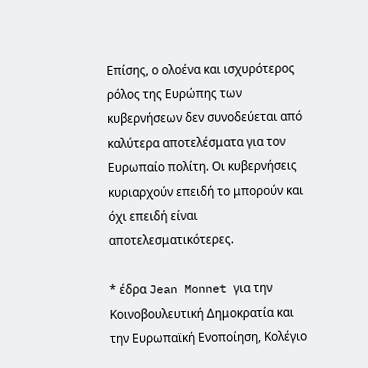Επίσης, ο ολοένα και ισχυρότερος ρόλος της Ευρώπης των κυβερνήσεων δεν συνοδεύεται από καλύτερα αποτελέσματα για τον Ευρωπαίο πολίτη. Οι κυβερνήσεις κυριαρχούν επειδή το μπορούν και όχι επειδή είναι αποτελεσματικότερες.

* έδρα Jean Monnet για την Κοινοβουλευτική Δημοκρατία και την Ευρωπαϊκή Ενοποίηση, Κολέγιο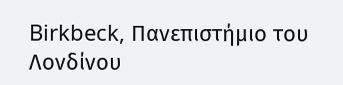Birkbeck, Πανεπιστήμιο του Λονδίνου